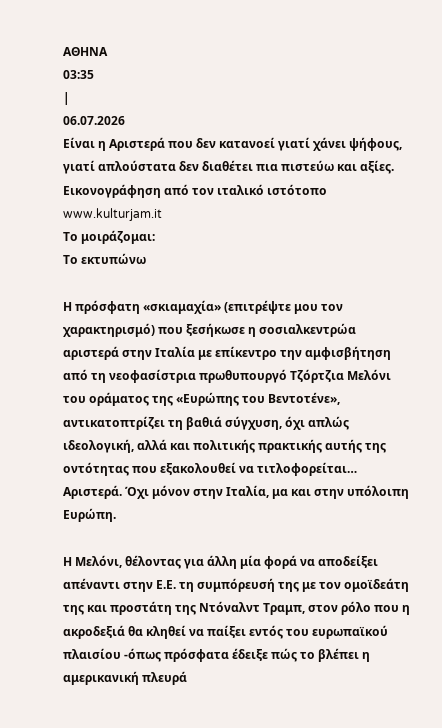ΑΘΗΝΑ
03:35
|
06.07.2026
Είναι η Αριστερά που δεν κατανοεί γιατί χάνει ψήφους, γιατί απλούστατα δεν διαθέτει πια πιστεύω και αξίες.
Εικονογράφηση από τον ιταλικό ιστότοπο www.kulturjam.it
Το μοιράζομαι:
Το εκτυπώνω

Η πρόσφατη «σκιαμαχία» (επιτρέψτε μου τον χαρακτηρισμό) που ξεσήκωσε η σοσιαλκεντρώα αριστερά στην Ιταλία με επίκεντρο την αμφισβήτηση από τη νεοφασίστρια πρωθυπουργό Τζόρτζια Μελόνι του οράματος της «Ευρώπης του Βεντοτένε», αντικατοπτρίζει τη βαθιά σύγχυση, όχι απλώς ιδεολογική, αλλά και πολιτικής πρακτικής αυτής της οντότητας που εξακολουθεί να τιτλοφορείται… Αριστερά. Όχι μόνον στην Ιταλία, μα και στην υπόλοιπη Ευρώπη.

Η Μελόνι, θέλοντας για άλλη μία φορά να αποδείξει απέναντι στην Ε.Ε. τη συμπόρευσή της με τον ομοϊδεάτη της και προστάτη της Ντόναλντ Τραμπ, στον ρόλο που η ακροδεξιά θα κληθεί να παίξει εντός του ευρωπαϊκού πλαισίου -όπως πρόσφατα έδειξε πώς το βλέπει η αμερικανική πλευρά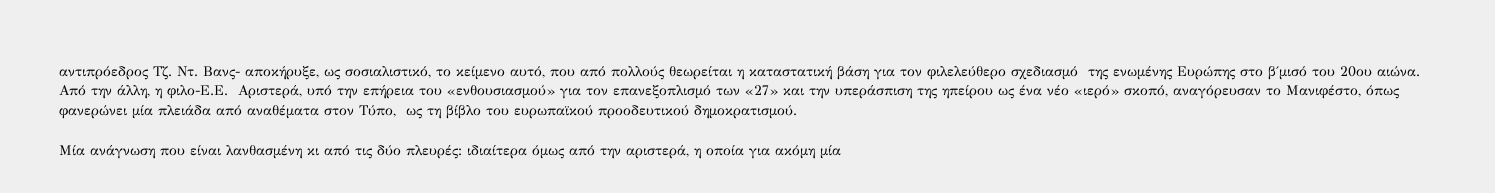αντιπρόεδρος Τζ. Ντ. Βανς- αποκήρυξε, ως σοσιαλιστικό, το κείμενο αυτό, που από πολλούς θεωρείται η καταστατική βάση για τον φιλελεύθερο σχεδιασμό  της ενωμένης Ευρώπης στο β΄μισό του 20ου αιώνα. Από την άλλη, η φιλο-Ε.Ε.  Αριστερά, υπό την επήρεια του «ενθουσιασμού» για τον επανεξοπλισμό των «27» και την υπεράσπιση της ηπείρου ως ένα νέο «ιερό» σκοπό, αναγόρευσαν το Μανιφέστο, όπως φανερώνει μία πλειάδα από αναθέματα στον Τύπο,  ως τη βίβλο του ευρωπαϊκού προοδευτικού δημοκρατισμού.

Μία ανάγνωση που είναι λανθασμένη κι από τις δύο πλευρές: ιδιαίτερα όμως από την αριστερά, η οποία για ακόμη μία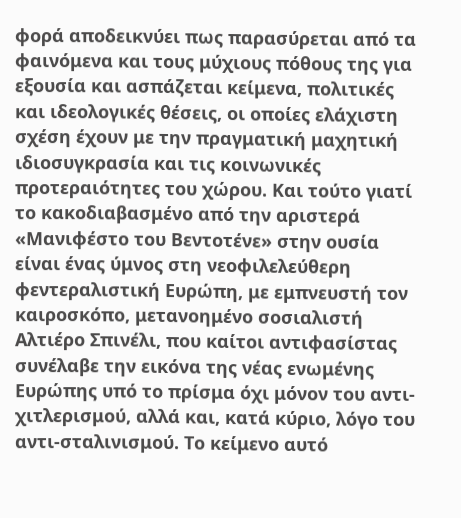φορά αποδεικνύει πως παρασύρεται από τα φαινόμενα και τους μύχιους πόθους της για εξουσία και ασπάζεται κείμενα, πολιτικές και ιδεολογικές θέσεις, οι οποίες ελάχιστη σχέση έχουν με την πραγματική μαχητική ιδιοσυγκρασία και τις κοινωνικές προτεραιότητες του χώρου. Και τούτο γιατί το κακοδιαβασμένο από την αριστερά «Μανιφέστο του Βεντοτένε» στην ουσία είναι ένας ύμνος στη νεοφιλελεύθερη φεντεραλιστική Ευρώπη, με εμπνευστή τον καιροσκόπο, μετανοημένο σοσιαλιστή Αλτιέρο Σπινέλι, που καίτοι αντιφασίστας συνέλαβε την εικόνα της νέας ενωμένης Ευρώπης υπό το πρίσμα όχι μόνον του αντι-χιτλερισμού, αλλά και, κατά κύριο, λόγο του αντι-σταλινισμού. Το κείμενο αυτό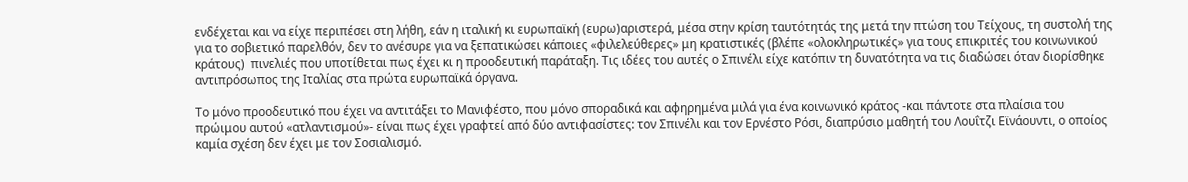ενδέχεται και να είχε περιπέσει στη λήθη, εάν η ιταλική κι ευρωπαϊκή (ευρω)αριστερά, μέσα στην κρίση ταυτότητάς της μετά την πτώση του Τείχους, τη συστολή της για το σοβιετικό παρελθόν, δεν το ανέσυρε για να ξεπατικώσει κάποιες «φιλελεύθερες» μη κρατιστικές (βλέπε «ολοκληρωτικές» για τους επικριτές του κοινωνικού κράτους)  πινελιές που υποτίθεται πως έχει κι η προοδευτική παράταξη. Τις ιδέες του αυτές ο Σπινέλι είχε κατόπιν τη δυνατότητα να τις διαδώσει όταν διορίσθηκε αντιπρόσωπος της Ιταλίας στα πρώτα ευρωπαϊκά όργανα.

Το μόνο προοδευτικό που έχει να αντιτάξει το Μανιφέστο, που μόνο σποραδικά και αφηρημένα μιλά για ένα κοινωνικό κράτος -και πάντοτε στα πλαίσια του πρώιμου αυτού «ατλαντισμού»- είναι πως έχει γραφτεί από δύο αντιφασίστες: τον Σπινέλι και τον Ερνέστο Ρόσι, διαπρύσιο μαθητή του Λουΐτζι Εϊνάουντι, ο οποίος καμία σχέση δεν έχει με τον Σοσιαλισμό.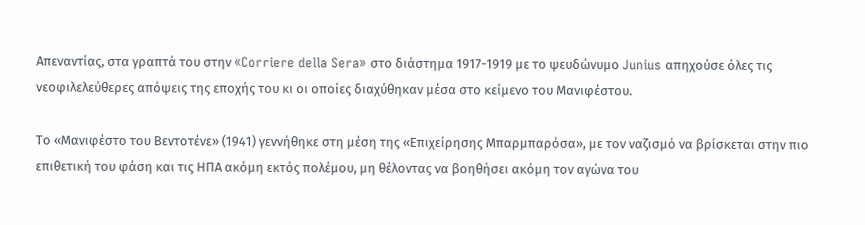Απεναντίας, στα γραπτά του στην «Corriere della Sera» στο διάστημα 1917-1919 με το ψευδώνυμο Junius απηχούσε όλες τις νεοφιλελεύθερες απόψεις της εποχής του κι οι οποίες διαχύθηκαν μέσα στο κείμενο του Μανιφέστου.

Το «Μανιφέστο του Βεντοτένε» (1941) γεννήθηκε στη μέση της «Επιχείρησης Μπαρμπαρόσα», με τον ναζισμό να βρίσκεται στην πιο επιθετική του φάση και τις ΗΠΑ ακόμη εκτός πολέμου, μη θέλοντας να βοηθήσει ακόμη τον αγώνα του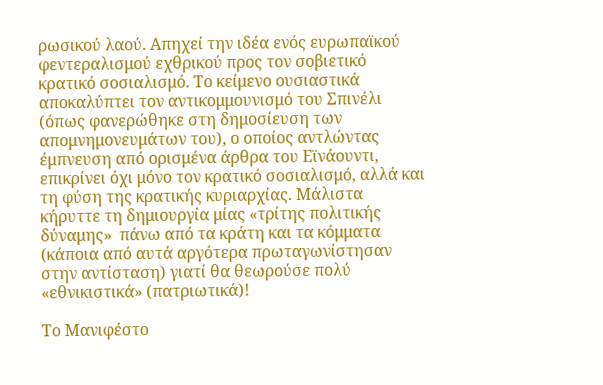ρωσικού λαού. Απηχεί την ιδέα ενός ευρωπαϊκού φεντεραλισμού εχθρικού προς τον σοβιετικό κρατικό σοσιαλισμό. Το κείμενο ουσιαστικά αποκαλύπτει τον αντικομμουνισμό του Σπινέλι (όπως φανερώθηκε στη δημοσίευση των απομνημονευμάτων του), ο οποίος αντλώντας έμπνευση από ορισμένα άρθρα του Εϊνάουντι, επικρίνει όχι μόνο τον κρατικό σοσιαλισμό, αλλά και τη φύση της κρατικής κυριαρχίας. Μάλιστα κήρυττε τη δημιουργία μίας «τρίτης πολιτικής δύναμης»  πάνω από τα κράτη και τα κόμματα (κάποια από αυτά αργότερα πρωταγωνίστησαν στην αντίσταση) γιατί θα θεωρούσε πολύ «εθνικιστικά» (πατριωτικά)!

Το Μανιφέστο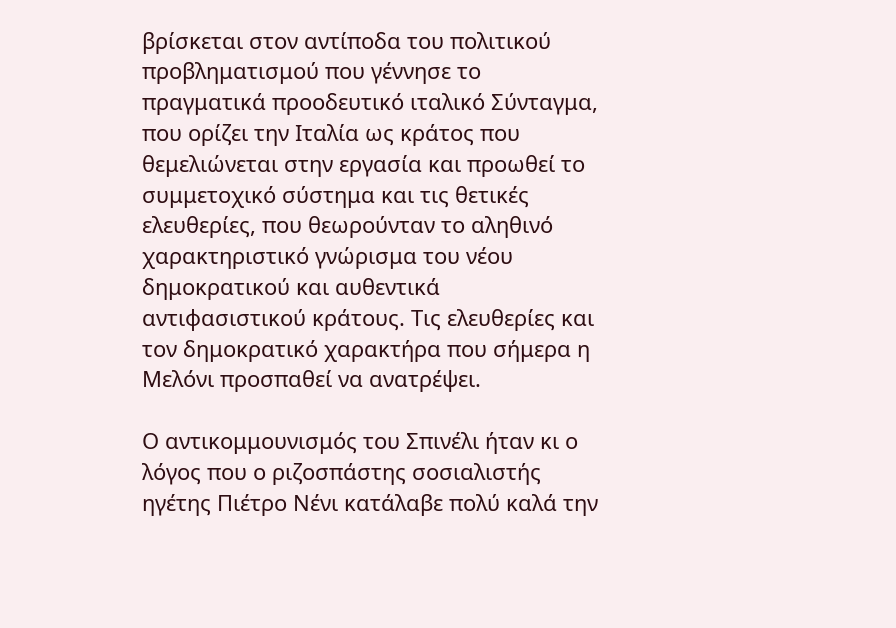βρίσκεται στον αντίποδα του πολιτικού προβληματισμού που γέννησε το πραγματικά προοδευτικό ιταλικό Σύνταγμα, που ορίζει την Ιταλία ως κράτος που θεμελιώνεται στην εργασία και προωθεί το συμμετοχικό σύστημα και τις θετικές ελευθερίες, που θεωρούνταν το αληθινό χαρακτηριστικό γνώρισμα του νέου δημοκρατικού και αυθεντικά αντιφασιστικού κράτους. Τις ελευθερίες και τον δημοκρατικό χαρακτήρα που σήμερα η Μελόνι προσπαθεί να ανατρέψει.

Ο αντικομμουνισμός του Σπινέλι ήταν κι ο λόγος που ο ριζοσπάστης σοσιαλιστής ηγέτης Πιέτρο Νένι κατάλαβε πολύ καλά την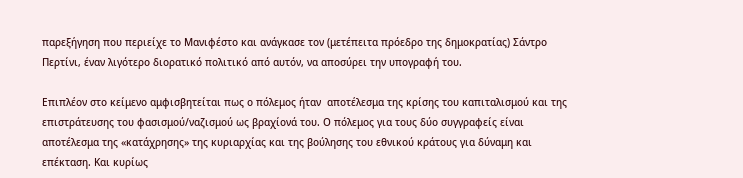παρεξήγηση που περιείχε το Μανιφέστο και ανάγκασε τον (μετέπειτα πρόεδρο της δημοκρατίας) Σάντρο Περτίνι, έναν λιγότερο διορατικό πολιτικό από αυτόν, να αποσύρει την υπογραφή του.

Επιπλέον στο κείμενο αμφισβητείται πως ο πόλεμος ήταν  αποτέλεσμα της κρίσης του καπιταλισμού και της επιστράτευσης του φασισμού/ναζισμού ως βραχίονά του. Ο πόλεμος για τους δύο συγγραφείς είναι αποτέλεσμα της «κατάχρησης» της κυριαρχίας και της βούλησης του εθνικού κράτους για δύναμη και επέκταση. Και κυρίως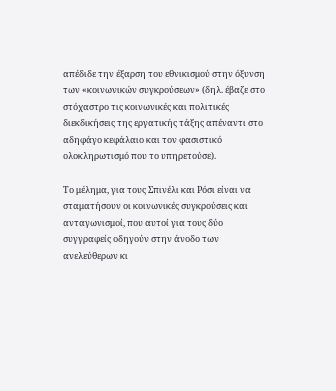απέδιδε την έξαρση του εθνικισμού στην όξυνση των «κοινωνικών συγκρούσεων» (δηλ. έβαζε στο στόχαστρο τις κοινωνικές και πολιτικές διεκδικήσεις της εργατικής τάξης απέναντι στο αδηφάγο κεφάλαιο και τον φασιστικό ολοκληρωτισμό που το υπηρετούσε).

Το μέλημα, για τους Σπινέλι και Ρόσι είναι να σταματήσουν οι κοινωνικές συγκρούσεις και ανταγωνισμοί, που αυτοί για τους δύο συγγραφείς οδηγούν στην άνοδο των ανελεύθερων κι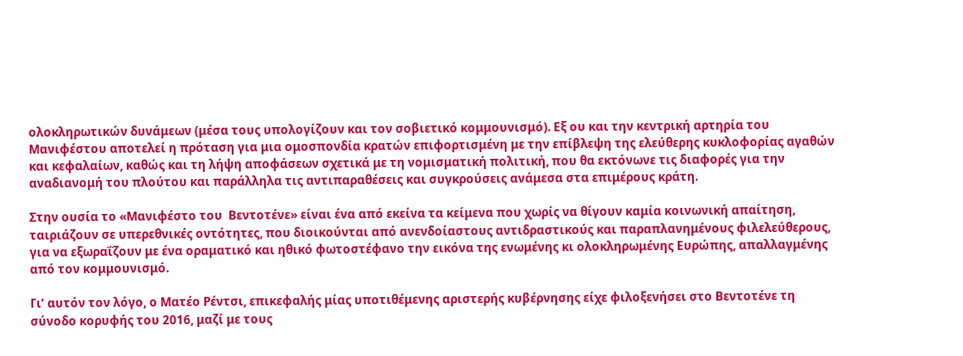ολοκληρωτικών δυνάμεων (μέσα τους υπολογίζουν και τον σοβιετικό κομμουνισμό). Εξ ου και την κεντρική αρτηρία του Μανιφέστου αποτελεί η πρόταση για μια ομοσπονδία κρατών επιφορτισμένη με την επίβλεψη της ελεύθερης κυκλοφορίας αγαθών και κεφαλαίων, καθώς και τη λήψη αποφάσεων σχετικά με τη νομισματική πολιτική, που θα εκτόνωνε τις διαφορές για την αναδιανομή του πλούτου και παράλληλα τις αντιπαραθέσεις και συγκρούσεις ανάμεσα στα επιμέρους κράτη.

Στην ουσία το «Μανιφέστο του  Βεντοτένε» είναι ένα από εκείνα τα κείμενα που χωρίς να θίγουν καμία κοινωνική απαίτηση, ταιριάζουν σε υπερεθνικές οντότητες, που διοικούνται από ανενδοίαστους αντιδραστικούς και παραπλανημένους φιλελεύθερους, για να εξωραΐζουν με ένα οραματικό και ηθικό φωτοστέφανο την εικόνα της ενωμένης κι ολοκληρωμένης Ευρώπης, απαλλαγμένης από τον κομμουνισμό.

Γι’ αυτόν τον λόγο, ο Ματέο Ρέντσι, επικεφαλής μίας υποτιθέμενης αριστερής κυβέρνησης είχε φιλοξενήσει στο Βεντοτένε τη σύνοδο κορυφής του 2016, μαζί με τους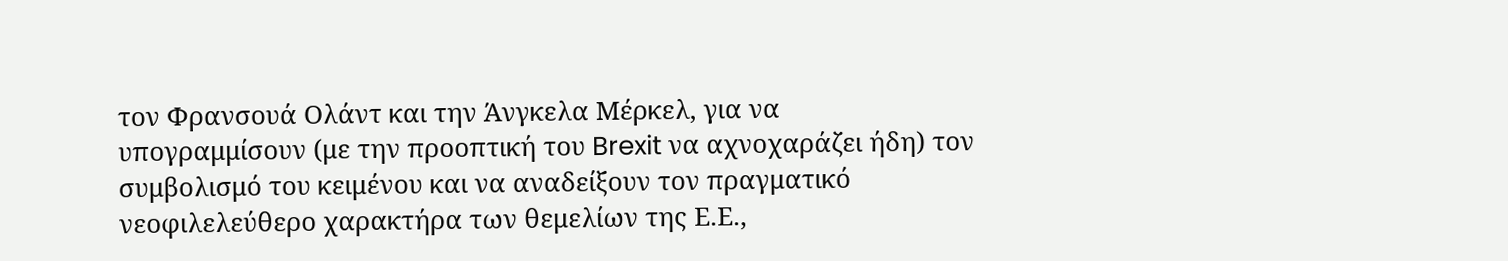τον Φρανσουά Ολάντ και την Άνγκελα Μέρκελ, για να υπογραμμίσουν (με την προοπτική του Brexit να αχνοχαράζει ήδη) τον συμβολισμό του κειμένου και να αναδείξουν τον πραγματικό νεοφιλελεύθερο χαρακτήρα των θεμελίων της Ε.Ε.,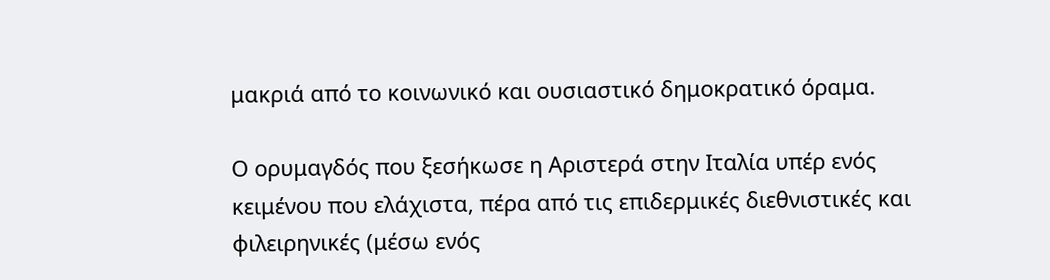μακριά από το κοινωνικό και ουσιαστικό δημοκρατικό όραμα.

Ο ορυμαγδός που ξεσήκωσε η Αριστερά στην Ιταλία υπέρ ενός κειμένου που ελάχιστα, πέρα από τις επιδερμικές διεθνιστικές και φιλειρηνικές (μέσω ενός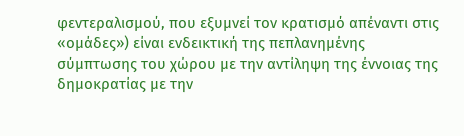φεντεραλισμού, που εξυμνεί τον κρατισμό απέναντι στις «ομάδες») είναι ενδεικτική της πεπλανημένης σύμπτωσης του χώρου με την αντίληψη της έννοιας της δημοκρατίας με την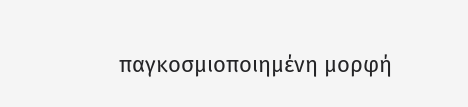παγκοσμιοποιημένη μορφή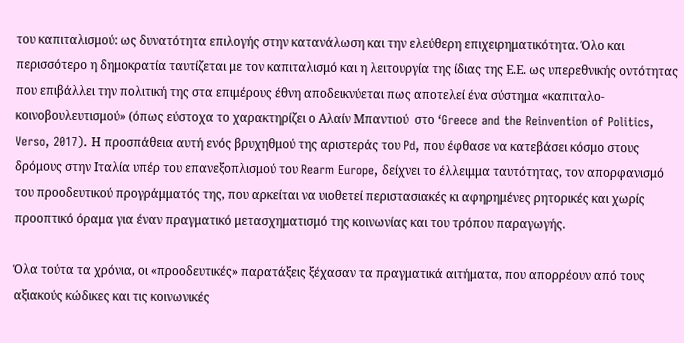του καπιταλισμού: ως δυνατότητα επιλογής στην κατανάλωση και την ελεύθερη επιχειρηματικότητα. Όλο και περισσότερο η δημοκρατία ταυτίζεται με τον καπιταλισμό και η λειτουργία της ίδιας της Ε.Ε. ως υπερεθνικής οντότητας που επιβάλλει την πολιτική της στα επιμέρους έθνη αποδεικνύεται πως αποτελεί ένα σύστημα «καπιταλο-κοινοβουλευτισμού» (όπως εύστοχα το χαρακτηρίζει ο Αλαίν Μπαντιού  στο ‘Greece and the Reinvention of Politics, Verso, 2017). Η προσπάθεια αυτή ενός βρυχηθμού της αριστεράς του Pd, που έφθασε να κατεβάσει κόσμο στους δρόμους στην Ιταλία υπέρ του επανεξοπλισμού του Rearm Europe, δείχνει το έλλειμμα ταυτότητας, τον απορφανισμό του προοδευτικού προγράμματός της, που αρκείται να υιοθετεί περιστασιακές κι αφηρημένες ρητορικές και χωρίς προοπτικό όραμα για έναν πραγματικό μετασχηματισμό της κοινωνίας και του τρόπου παραγωγής.

Όλα τούτα τα χρόνια, οι «προοδευτικές» παρατάξεις ξέχασαν τα πραγματικά αιτήματα, που απορρέουν από τους αξιακούς κώδικες και τις κοινωνικές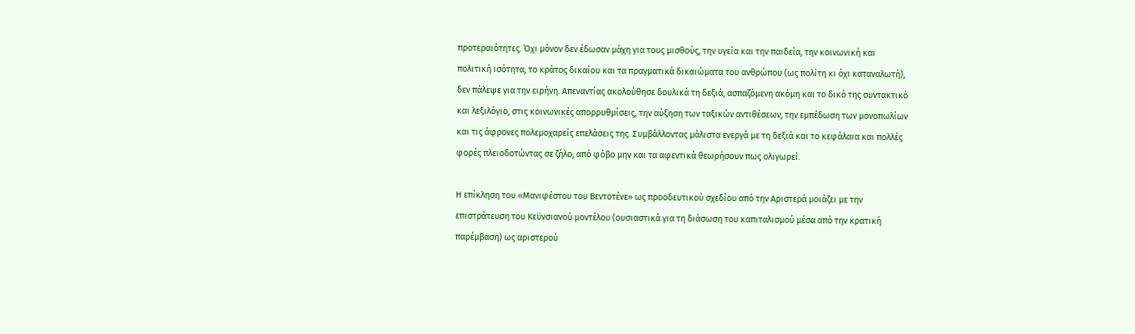προτεραιότητες. Όχι μόνον δεν έδωσαν μάχη για τους μισθούς, την υγεία και την παιδεία, την κοινωνική και πολιτική ισότητα, το κράτος δικαίου και τα πραγματικά δικαιώματα του ανθρώπου (ως πολίτη κι όχι καταναλωτή), δεν πάλεψε για την ειρήνη. Απεναντίας ακολούθησε δουλικά τη δεξιά, ασπαζόμενη ακόμη και το δικό της συντακτικό και λεξιλόγιο, στις κοινωνικές απορρυθμίσεις, την αύξηση των ταξικών αντιθέσεων, την εμπέδωση των μονοπωλίων και τις άφρονες πολεμοχαρείς επελάσεις της. Συμβάλλοντας μάλιστα ενεργά με τη δεξιά και το κεφάλαια και πολλές φορές πλειοδοτώντας σε ζήλο, από φόβο μην και τα αφεντικά θεωρήσουν πως ολιγωρεί.

Η επίκληση του «Μανιφέστου του Βεντοτένε» ως προοδευτικού σχεδίου από την Αριστερά μοιάζει με την επιστράτευση του Κεϋνσιανού μοντέλου (ουσιαστικά για τη διάσωση του καπιταλισμού μέσα από την κρατική παρέμβαση) ως αριστερού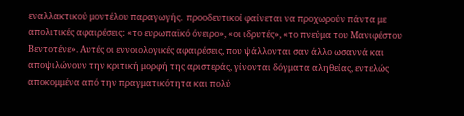εναλλακτικού μοντέλου παραγωγής.  προοδευτικοί φαίνεται να προχωρούν πάντα με απολιτικές αφαιρέσεις: «το ευρωπαϊκό όνειρο», «οι ιδρυτές», «το πνεύμα του Μανιφέστου Βεντοτένε». Αυτές οι εννοιολογικές αφαιρέσεις, που ψάλλονται σαν άλλο ωσαννά και αποψιλώνουν την κριτική μορφή της αριστεράς, γίνονται δόγματα αληθείας, εντελώς αποκομμένα από την πραγματικότητα και πολύ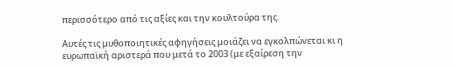περισσότερο από τις αξίες και την κουλτούρα της.

Αυτές τις μυθοποιητικές αφηγήσεις μοιάζει να εγκολπώνεται κι η  ευρωπαϊκή αριστερά που μετά το 2003 (με εξαίρεση την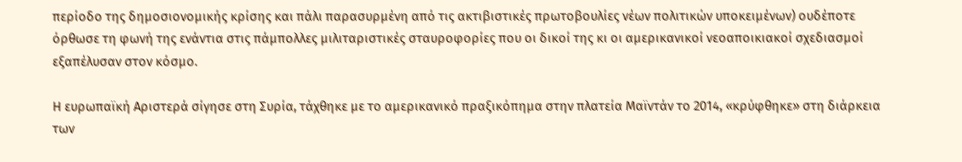περίοδο της δημοσιονομικής κρίσης και πάλι παρασυρμένη από τις ακτιβιστικές πρωτοβουλίες νέων πολιτικών υποκειμένων) ουδέποτε όρθωσε τη φωνή της ενάντια στις πάμπολλες μιλιταριστικές σταυροφορίες που οι δικοί της κι οι αμερικανικοί νεοαποικιακοί σχεδιασμοί εξαπέλυσαν στον κόσμο.

Η ευρωπαϊκή Αριστερά σίγησε στη Συρία, τάχθηκε με το αμερικανικό πραξικόπημα στην πλατεία Μαϊντάν το 2014, «κρύφθηκε» στη διάρκεια των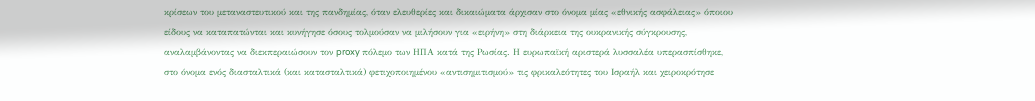κρίσεων του μεταναστευτικού και της πανδημίας, όταν ελευθερίες και δικαιώματα άρχισαν στο όνομα μίας «εθνικής ασφάλειας» όποιου είδους να καταπατώνται και κυνήγησε όσους τολμούσαν να μιλήσουν για «ειρήνη» στη διάρκεια της ουκρανικής σύγκρουσης, αναλαμβάνοντας να διεκπεραιώσουν τον proxy πόλεμο των ΗΠΑ κατά της Ρωσίας. Η ευρωπαϊκή αριστερά λυσσαλέα υπερασπίσθηκε, στο όνομα ενός διασταλτικά (και κατασταλτικά) φετιχοποιημένου «αντισημιτισμού» τις φρικαλεότητες του Ισραήλ και χειροκρότησε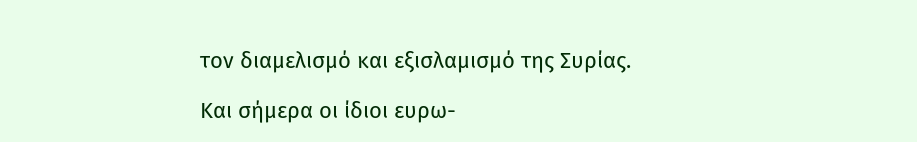τον διαμελισμό και εξισλαμισμό της Συρίας.

Και σήμερα οι ίδιοι ευρω-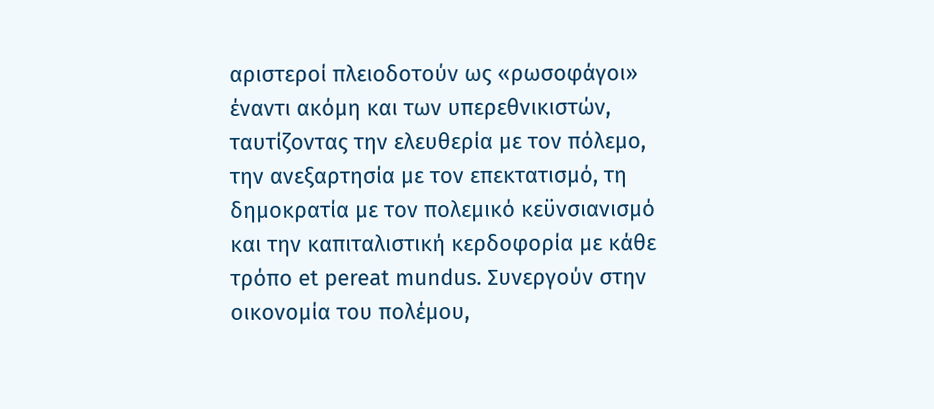αριστεροί πλειοδοτούν ως «ρωσοφάγοι» έναντι ακόμη και των υπερεθνικιστών, ταυτίζοντας την ελευθερία με τον πόλεμο, την ανεξαρτησία με τον επεκτατισμό, τη δημοκρατία με τον πολεμικό κεϋνσιανισμό και την καπιταλιστική κερδοφορία με κάθε τρόπο et pereat mundus. Συνεργούν στην οικονομία του πολέμου,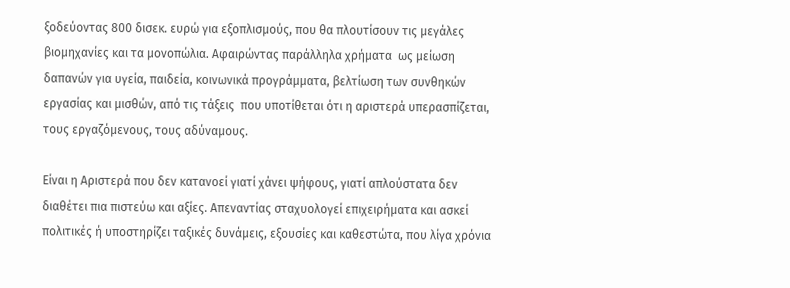ξοδεύοντας 800 δισεκ. ευρώ για εξοπλισμούς, που θα πλουτίσουν τις μεγάλες βιομηχανίες και τα μονοπώλια. Αφαιρώντας παράλληλα χρήματα  ως μείωση δαπανών για υγεία, παιδεία, κοινωνικά προγράμματα, βελτίωση των συνθηκών εργασίας και μισθών, από τις τάξεις  που υποτίθεται ότι η αριστερά υπερασπίζεται, τους εργαζόμενους, τους αδύναμους.

Είναι η Αριστερά που δεν κατανοεί γιατί χάνει ψήφους, γιατί απλούστατα δεν διαθέτει πια πιστεύω και αξίες. Απεναντίας σταχυολογεί επιχειρήματα και ασκεί πολιτικές ή υποστηρίζει ταξικές δυνάμεις, εξουσίες και καθεστώτα, που λίγα χρόνια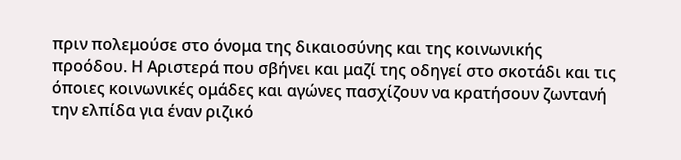πριν πολεμούσε στο όνομα της δικαιοσύνης και της κοινωνικής προόδου. Η Αριστερά που σβήνει και μαζί της οδηγεί στο σκοτάδι και τις όποιες κοινωνικές ομάδες και αγώνες πασχίζουν να κρατήσουν ζωντανή την ελπίδα για έναν ριζικό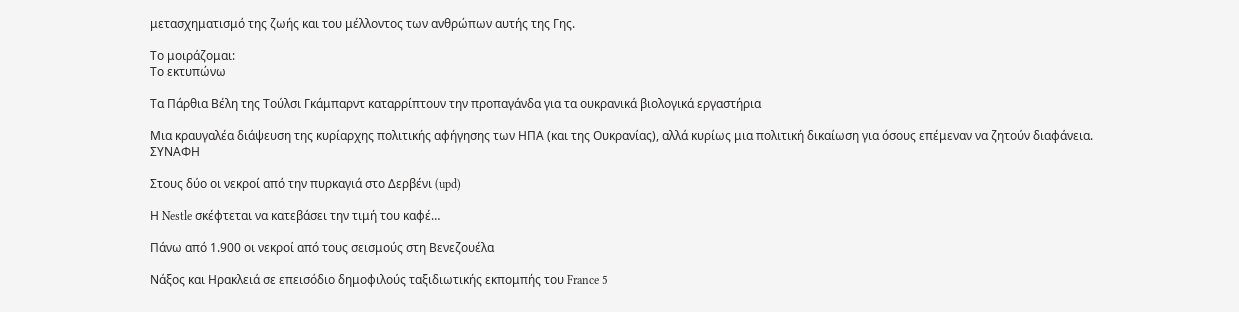μετασχηματισμό της ζωής και του μέλλοντος των ανθρώπων αυτής της Γης.

Το μοιράζομαι:
Το εκτυπώνω

Τα Πάρθια Βέλη της Τούλσι Γκάμπαρντ καταρρίπτουν την προπαγάνδα για τα ουκρανικά βιολογικά εργαστήρια

Μια κραυγαλέα διάψευση της κυρίαρχης πολιτικής αφήγησης των ΗΠΑ (και της Ουκρανίας), αλλά κυρίως μια πολιτική δικαίωση για όσους επέμεναν να ζητούν διαφάνεια.
ΣΥΝΑΦΗ

Στους δύο οι νεκροί από την πυρκαγιά στο Δερβένι (upd)

Η Nestle σκέφτεται να κατεβάσει την τιμή του καφέ…

Πάνω από 1.900 οι νεκροί από τους σεισμούς στη Βενεζουέλα

Νάξος και Ηρακλειά σε επεισόδιο δημοφιλούς ταξιδιωτικής εκπομπής του France 5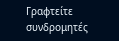Γραφτείτε συνδρομητές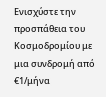Ενισχύστε την προσπάθεια του Κοσμοδρομίου με μια συνδρομή από €1/μήνα